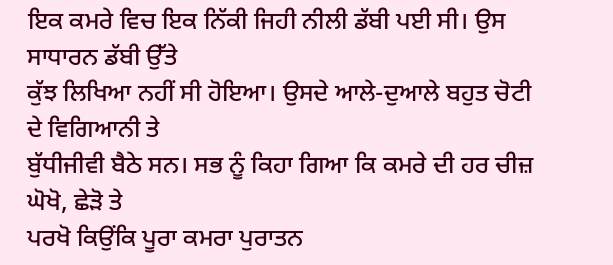ਇਕ ਕਮਰੇ ਵਿਚ ਇਕ ਨਿੱਕੀ ਜਿਹੀ ਨੀਲੀ ਡੱਬੀ ਪਈ ਸੀ। ਉਸ ਸਾਧਾਰਨ ਡੱਬੀ ਉੱਤੇ
ਕੁੱਝ ਲਿਖਿਆ ਨਹੀਂ ਸੀ ਹੋਇਆ। ਉਸਦੇ ਆਲੇ-ਦੁਆਲੇ ਬਹੁਤ ਚੋਟੀ ਦੇ ਵਿਗਿਆਨੀ ਤੇ
ਬੁੱਧੀਜੀਵੀ ਬੈਠੇ ਸਨ। ਸਭ ਨੂੰ ਕਿਹਾ ਗਿਆ ਕਿ ਕਮਰੇ ਦੀ ਹਰ ਚੀਜ਼ ਘੋਖੋ, ਛੇੜੋ ਤੇ
ਪਰਖੋ ਕਿਉਂਕਿ ਪੂਰਾ ਕਮਰਾ ਪੁਰਾਤਨ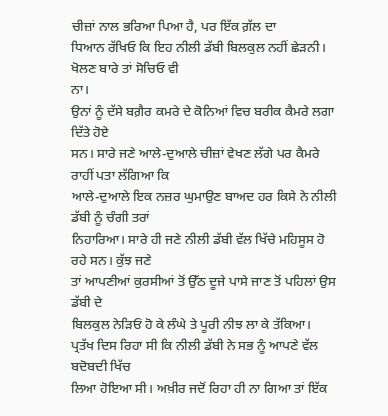ਚੀਜ਼ਾਂ ਨਾਲ ਭਰਿਆ ਪਿਆ ਹੈ, ਪਰ ਇੱਕ ਗ਼ੱਲ ਦਾ
ਧਿਆਨ ਰੱਖਿਓ ਕਿ ਇਹ ਨੀਲੀ ਡੱਬੀ ਬਿਲਕੁਲ ਨਹੀਂ ਛੇੜਨੀ। ਖੋਲਣ ਬਾਰੇ ਤਾਂ ਸੋਚਿਓ ਵੀ
ਨਾ।
ਉਨਾਂ ਨੂੰ ਦੱਸੇ ਬਗ਼ੈਰ ਕਮਰੇ ਦੇ ਕੋਨਿਆਂ ਵਿਚ ਬਰੀਕ ਕੈਮਰੇ ਲਗਾ ਦਿੱਤੇ ਹੋਏ
ਸਨ। ਸਾਰੇ ਜਣੇ ਆਲੇ-ਦੁਆਲੇ ਚੀਜ਼ਾਂ ਵੇਖਣ ਲੱਗੇ ਪਰ ਕੈਮਰੇ ਰਾਹੀਂ ਪਤਾ ਲੱਗਿਆ ਕਿ
ਆਲੇ-ਦੁਆਲੇ ਇਕ ਨਜ਼ਰ ਘੁਮਾਉਣ ਬਾਅਦ ਹਰ ਕਿਸੇ ਨੇ ਨੀਲੀ ਡੱਬੀ ਨੂੰ ਚੰਗੀ ਤਰਾਂ
ਨਿਹਾਰਿਆ। ਸਾਰੇ ਹੀ ਜਣੇ ਨੀਲੀ ਡੱਬੀ ਵੱਲ ਖਿੱਚੇ ਮਹਿਸੂਸ ਹੋ ਰਹੇ ਸਨ। ਕੁੱਝ ਜਣੇ
ਤਾਂ ਆਪਣੀਆਂ ਕੁਰਸੀਆਂ ਤੋਂ ਉੱਠ ਦੂਜੇ ਪਾਸੇ ਜਾਣ ਤੋਂ ਪਹਿਲਾਂ ਉਸ ਡੱਬੀ ਦੇ
ਬਿਲਕੁਲ ਨੇੜਿਓਂ ਹੋ ਕੇ ਲੰਘੇ ਤੇ ਪੂਰੀ ਨੀਝ ਲਾ ਕੇ ਤੱਕਿਆ।
ਪ੍ਰਤੱਖ ਦਿਸ ਰਿਹਾ ਸੀ ਕਿ ਨੀਲੀ ਡੱਬੀ ਨੇ ਸਭ ਨੂੰ ਆਪਣੇ ਵੱਲ ਬਦੋਬਦੀ ਖਿੱਚ
ਲਿਆ ਹੋਇਆ ਸੀ। ਅਖ਼ੀਰ ਜਦੋਂ ਰਿਹਾ ਹੀ ਨਾ ਗਿਆ ਤਾਂ ਇੱਕ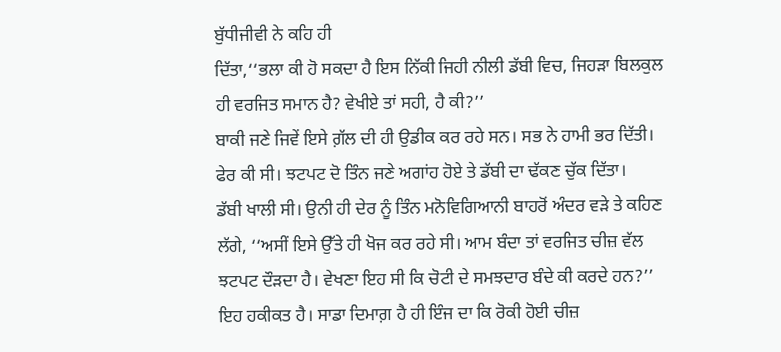ਬੁੱਧੀਜੀਵੀ ਨੇ ਕਹਿ ਹੀ
ਦਿੱਤਾ,‘‘ਭਲਾ ਕੀ ਹੋ ਸਕਦਾ ਹੈ ਇਸ ਨਿੱਕੀ ਜਿਹੀ ਨੀਲੀ ਡੱਬੀ ਵਿਚ, ਜਿਹੜਾ ਬਿਲਕੁਲ
ਹੀ ਵਰਜਿਤ ਸਮਾਨ ਹੈ? ਵੇਖੀਏ ਤਾਂ ਸਹੀ, ਹੈ ਕੀ?’’
ਬਾਕੀ ਜਣੇ ਜਿਵੇਂ ਇਸੇ ਗ਼ੱਲ ਦੀ ਹੀ ਉਡੀਕ ਕਰ ਰਹੇ ਸਨ। ਸਭ ਨੇ ਹਾਮੀ ਭਰ ਦਿੱਤੀ।
ਫੇਰ ਕੀ ਸੀ। ਝਟਪਟ ਦੋ ਤਿੰਨ ਜਣੇ ਅਗਾਂਹ ਹੋਏ ਤੇ ਡੱਬੀ ਦਾ ਢੱਕਣ ਚੁੱਕ ਦਿੱਤਾ।
ਡੱਬੀ ਖਾਲੀ ਸੀ। ਉਨੀ ਹੀ ਦੇਰ ਨੂੰ ਤਿੰਨ ਮਨੋਵਿਗਿਆਨੀ ਬਾਹਰੋਂ ਅੰਦਰ ਵੜੇ ਤੇ ਕਹਿਣ
ਲੱਗੇ, ‘‘ਅਸੀਂ ਇਸੇ ਉੱਤੇ ਹੀ ਖੋਜ ਕਰ ਰਹੇ ਸੀ। ਆਮ ਬੰਦਾ ਤਾਂ ਵਰਜਿਤ ਚੀਜ਼ ਵੱਲ
ਝਟਪਟ ਦੌੜਦਾ ਹੈ। ਵੇਖਣਾ ਇਹ ਸੀ ਕਿ ਚੋਟੀ ਦੇ ਸਮਝਦਾਰ ਬੰਦੇ ਕੀ ਕਰਦੇ ਹਨ?’’
ਇਹ ਹਕੀਕਤ ਹੈ। ਸਾਡਾ ਦਿਮਾਗ਼ ਹੈ ਹੀ ਇੰਜ ਦਾ ਕਿ ਰੋਕੀ ਹੋਈ ਚੀਜ਼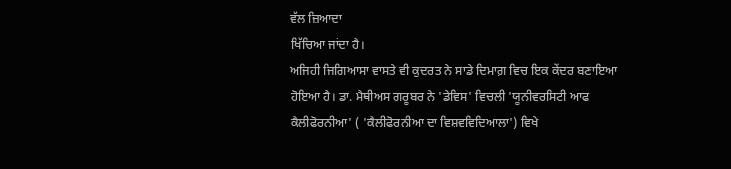ਵੱਲ ਜ਼ਿਆਦਾ
ਖਿੱਚਿਆ ਜਾਂਦਾ ਹੈ।
ਅਜਿਹੀ ਜਿਗਿਆਸਾ ਵਾਸਤੇ ਵੀ ਕੁਦਰਤ ਨੇ ਸਾਡੇ ਦਿਮਾਗ਼ ਵਿਚ ਇਕ ਕੇਂਦਰ ਬਣਾਇਆ
ਹੋਇਆ ਹੈ। ਡਾ. ਮੈਥੀਅਸ ਗਰੂਬਰ ਨੇ 'ਡੇਵਿਸ' ਵਿਚਲੀ 'ਯੂਨੀਵਰਸਿਟੀ ਆਫ
ਕੈਲੀਫੋਰਨੀਆ' ( 'ਕੈਲੀਫੋਰਨੀਆ ਦਾ ਵਿਸ਼ਵਵਿਦਿਆਲਾ') ਵਿਖੇ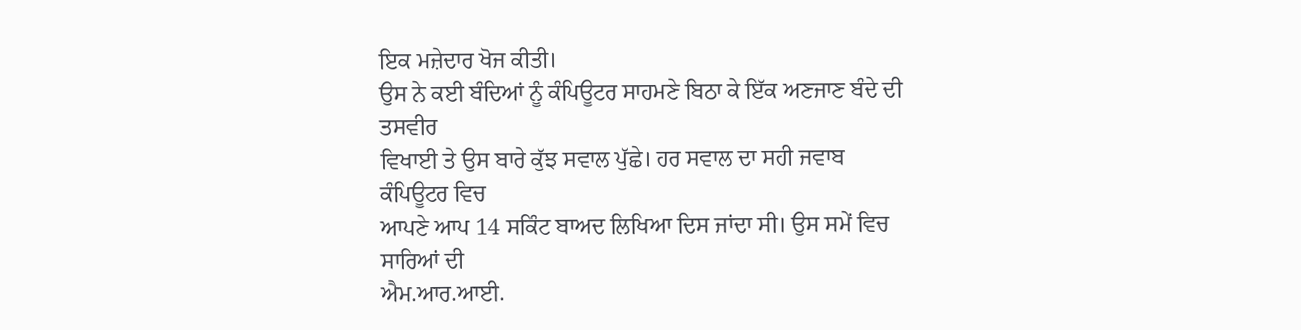ਇਕ ਮਜ਼ੇਦਾਰ ਖੋਜ ਕੀਤੀ।
ਉਸ ਨੇ ਕਈ ਬੰਦਿਆਂ ਨੂੰ ਕੰਪਿਊਟਰ ਸਾਹਮਣੇ ਬਿਠਾ ਕੇ ਇੱਕ ਅਣਜਾਣ ਬੰਦੇ ਦੀ ਤਸਵੀਰ
ਵਿਖਾਈ ਤੇ ਉਸ ਬਾਰੇ ਕੁੱਝ ਸਵਾਲ ਪੁੱਛੇ। ਹਰ ਸਵਾਲ ਦਾ ਸਹੀ ਜਵਾਬ ਕੰਪਿਊਟਰ ਵਿਚ
ਆਪਣੇ ਆਪ 14 ਸਕਿੰਟ ਬਾਅਦ ਲਿਖਿਆ ਦਿਸ ਜਾਂਦਾ ਸੀ। ਉਸ ਸਮੇਂ ਵਿਚ ਸਾਰਿਆਂ ਦੀ
ਐਮ.ਆਰ.ਆਈ.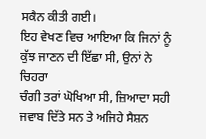ਸਕੈਨ ਕੀਤੀ ਗਈ।
ਇਹ ਵੇਖਣ ਵਿਚ ਆਇਆ ਕਿ ਜਿਨਾਂ ਨੂੰ ਕੁੱਝ ਜਾਣਨ ਦੀ ਇੱਛਾ ਸੀ, ਉਨਾਂ ਨੇ ਚਿਹਰਾ
ਚੰਗੀ ਤਰਾਂ ਘੋਖਿਆ ਸੀ, ਜ਼ਿਆਦਾ ਸਹੀ ਜਵਾਬ ਦਿੱਤੇ ਸਨ ਤੇ ਅਜਿਹੇ ਸੈਸ਼ਨ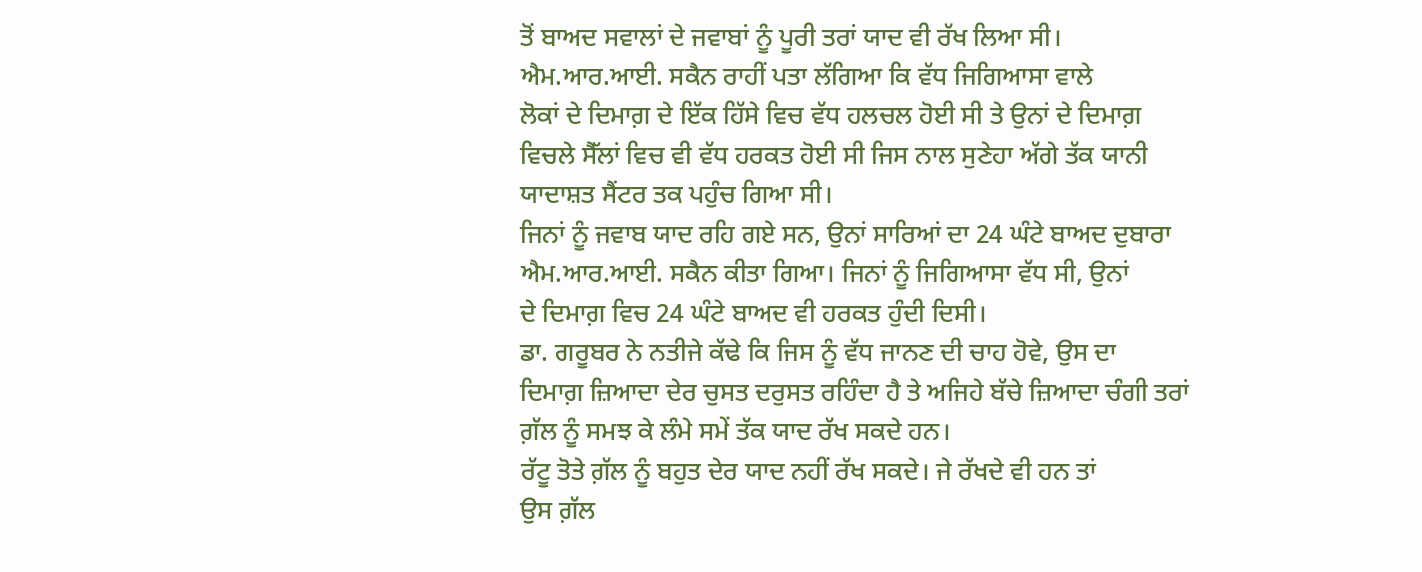ਤੋਂ ਬਾਅਦ ਸਵਾਲਾਂ ਦੇ ਜਵਾਬਾਂ ਨੂੰ ਪੂਰੀ ਤਰਾਂ ਯਾਦ ਵੀ ਰੱਖ ਲਿਆ ਸੀ।
ਐਮ.ਆਰ.ਆਈ. ਸਕੈਨ ਰਾਹੀਂ ਪਤਾ ਲੱਗਿਆ ਕਿ ਵੱਧ ਜਿਗਿਆਸਾ ਵਾਲੇ
ਲੋਕਾਂ ਦੇ ਦਿਮਾਗ਼ ਦੇ ਇੱਕ ਹਿੱਸੇ ਵਿਚ ਵੱਧ ਹਲਚਲ ਹੋਈ ਸੀ ਤੇ ਉਨਾਂ ਦੇ ਦਿਮਾਗ਼
ਵਿਚਲੇ ਸੈੱਲਾਂ ਵਿਚ ਵੀ ਵੱਧ ਹਰਕਤ ਹੋਈ ਸੀ ਜਿਸ ਨਾਲ ਸੁਣੇਹਾ ਅੱਗੇ ਤੱਕ ਯਾਨੀ
ਯਾਦਾਸ਼ਤ ਸੈਂਟਰ ਤਕ ਪਹੁੰਚ ਗਿਆ ਸੀ।
ਜਿਨਾਂ ਨੂੰ ਜਵਾਬ ਯਾਦ ਰਹਿ ਗਏ ਸਨ, ਉਨਾਂ ਸਾਰਿਆਂ ਦਾ 24 ਘੰਟੇ ਬਾਅਦ ਦੁਬਾਰਾ
ਐਮ.ਆਰ.ਆਈ. ਸਕੈਨ ਕੀਤਾ ਗਿਆ। ਜਿਨਾਂ ਨੂੰ ਜਿਗਿਆਸਾ ਵੱਧ ਸੀ, ਉਨਾਂ
ਦੇ ਦਿਮਾਗ਼ ਵਿਚ 24 ਘੰਟੇ ਬਾਅਦ ਵੀ ਹਰਕਤ ਹੁੰਦੀ ਦਿਸੀ।
ਡਾ. ਗਰੂਬਰ ਨੇ ਨਤੀਜੇ ਕੱਢੇ ਕਿ ਜਿਸ ਨੂੰ ਵੱਧ ਜਾਨਣ ਦੀ ਚਾਹ ਹੋਵੇ, ਉਸ ਦਾ
ਦਿਮਾਗ਼ ਜ਼ਿਆਦਾ ਦੇਰ ਚੁਸਤ ਦਰੁਸਤ ਰਹਿੰਦਾ ਹੈ ਤੇ ਅਜਿਹੇ ਬੱਚੇ ਜ਼ਿਆਦਾ ਚੰਗੀ ਤਰਾਂ
ਗ਼ੱਲ ਨੂੰ ਸਮਝ ਕੇ ਲੰਮੇ ਸਮੇਂ ਤੱਕ ਯਾਦ ਰੱਖ ਸਕਦੇ ਹਨ।
ਰੱਟੂ ਤੋਤੇ ਗ਼ੱਲ ਨੂੰ ਬਹੁਤ ਦੇਰ ਯਾਦ ਨਹੀਂ ਰੱਖ ਸਕਦੇ। ਜੇ ਰੱਖਦੇ ਵੀ ਹਨ ਤਾਂ
ਉਸ ਗ਼ੱਲ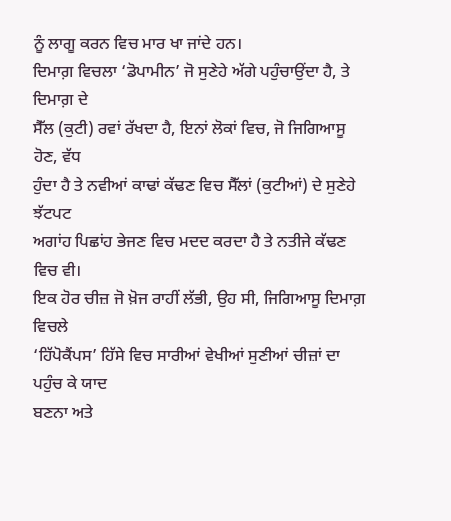ਨੂੰ ਲਾਗੂ ਕਰਨ ਵਿਚ ਮਾਰ ਖਾ ਜਾਂਦੇ ਹਨ।
ਦਿਮਾਗ਼ ਵਿਚਲਾ ‘ਡੋਪਾਮੀਨ’ ਜੋ ਸੁਣੇਹੇ ਅੱਗੇ ਪਹੁੰਚਾਉਂਦਾ ਹੈ, ਤੇ ਦਿਮਾਗ਼ ਦੇ
ਸੈੱਲ (ਕੁਟੀ) ਰਵਾਂ ਰੱਖਦਾ ਹੈ, ਇਨਾਂ ਲੋਕਾਂ ਵਿਚ, ਜੋ ਜਿਗਿਆਸੂ ਹੋਣ, ਵੱਧ
ਹੁੰਦਾ ਹੈ ਤੇ ਨਵੀਆਂ ਕਾਢਾਂ ਕੱਢਣ ਵਿਚ ਸੈੱਲਾਂ (ਕੁਟੀਆਂ) ਦੇ ਸੁਣੇਹੇ ਝੱਟਪਟ
ਅਗਾਂਹ ਪਿਛਾਂਹ ਭੇਜਣ ਵਿਚ ਮਦਦ ਕਰਦਾ ਹੈ ਤੇ ਨਤੀਜੇ ਕੱਢਣ ਵਿਚ ਵੀ।
ਇਕ ਹੋਰ ਚੀਜ਼ ਜੋ ਖ਼ੋਜ ਰਾਹੀਂ ਲੱਭੀ, ਉਹ ਸੀ, ਜਿਗਿਆਸੂ ਦਿਮਾਗ਼ ਵਿਚਲੇ
‘ਹਿੱਪੋਕੈਂਪਸ’ ਹਿੱਸੇ ਵਿਚ ਸਾਰੀਆਂ ਵੇਖੀਆਂ ਸੁਣੀਆਂ ਚੀਜ਼ਾਂ ਦਾ ਪਹੁੰਚ ਕੇ ਯਾਦ
ਬਣਨਾ ਅਤੇ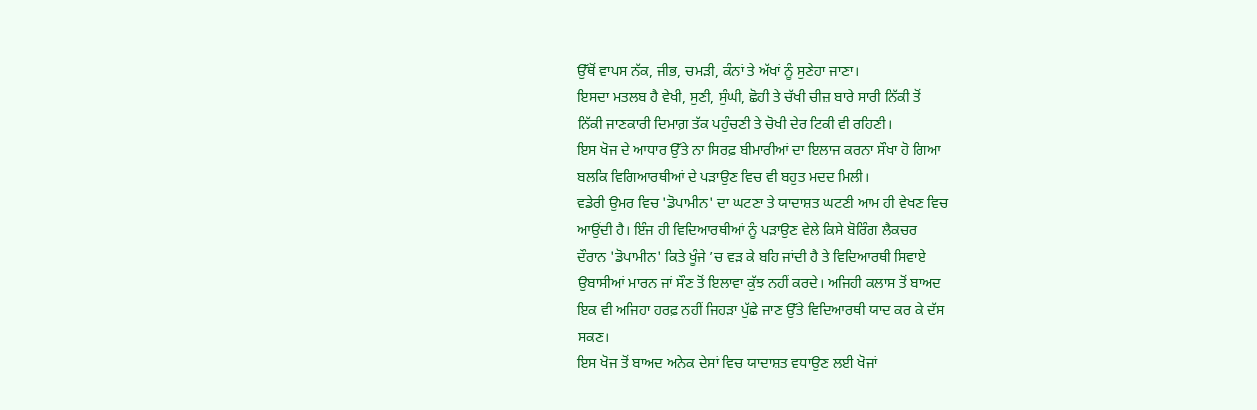ਉੱਥੋਂ ਵਾਪਸ ਨੱਕ, ਜੀਭ, ਚਮੜੀ, ਕੰਨਾਂ ਤੇ ਅੱਖਾਂ ਨੂੰ ਸੁਣੇਹਾ ਜਾਣਾ।
ਇਸਦਾ ਮਤਲਬ ਹੈ ਵੇਖੀ, ਸੁਣੀ, ਸੁੰਘੀ, ਛੋਹੀ ਤੇ ਚੱਖੀ ਚੀਜ਼ ਬਾਰੇ ਸਾਰੀ ਨਿੱਕੀ ਤੋਂ
ਨਿੱਕੀ ਜਾਣਕਾਰੀ ਦਿਮਾਗ਼ ਤੱਕ ਪਹੁੰਚਣੀ ਤੇ ਚੋਖੀ ਦੇਰ ਟਿਕੀ ਵੀ ਰਹਿਣੀ।
ਇਸ ਖੋਜ ਦੇ ਆਧਾਰ ਉੱਤੇ ਨਾ ਸਿਰਫ਼ ਬੀਮਾਰੀਆਂ ਦਾ ਇਲਾਜ ਕਰਨਾ ਸੌਖਾ ਹੋ ਗਿਆ
ਬਲਕਿ ਵਿਗਿਆਰਥੀਆਂ ਦੇ ਪੜਾਉਣ ਵਿਚ ਵੀ ਬਹੁਤ ਮਦਦ ਮਿਲੀ।
ਵਡੇਰੀ ਉਮਰ ਵਿਚ 'ਡੋਪਾਮੀਨ' ਦਾ ਘਟਣਾ ਤੇ ਯਾਦਾਸ਼ਤ ਘਟਣੀ ਆਮ ਹੀ ਵੇਖਣ ਵਿਚ
ਆਉਂਦੀ ਹੈ। ਇੰਜ ਹੀ ਵਿਦਿਆਰਥੀਆਂ ਨੂੰ ਪੜਾਉਣ ਵੇਲੇ ਕਿਸੇ ਬੋਰਿੰਗ ਲੈਕਚਰ
ਦੌਰਾਨ 'ਡੋਪਾਮੀਨ' ਕਿਤੇ ਖੂੰਜੇ ’ਚ ਵੜ ਕੇ ਬਹਿ ਜਾਂਦੀ ਹੈ ਤੇ ਵਿਦਿਆਰਥੀ ਸਿਵਾਏ
ਉਬਾਸੀਆਂ ਮਾਰਨ ਜਾਂ ਸੌਣ ਤੋਂ ਇਲਾਵਾ ਕੁੱਝ ਨਹੀਂ ਕਰਦੇ। ਅਜਿਹੀ ਕਲਾਸ ਤੋਂ ਬਾਅਦ
ਇਕ ਵੀ ਅਜਿਹਾ ਹਰਫ਼ ਨਹੀਂ ਜਿਹੜਾ ਪੁੱਛੇ ਜਾਣ ਉੱਤੇ ਵਿਦਿਆਰਥੀ ਯਾਦ ਕਰ ਕੇ ਦੱਸ
ਸਕਣ।
ਇਸ ਖੋਜ ਤੋਂ ਬਾਅਦ ਅਨੇਕ ਦੇਸਾਂ ਵਿਚ ਯਾਦਾਸ਼ਤ ਵਧਾਉਣ ਲਈ ਖੋਜਾਂ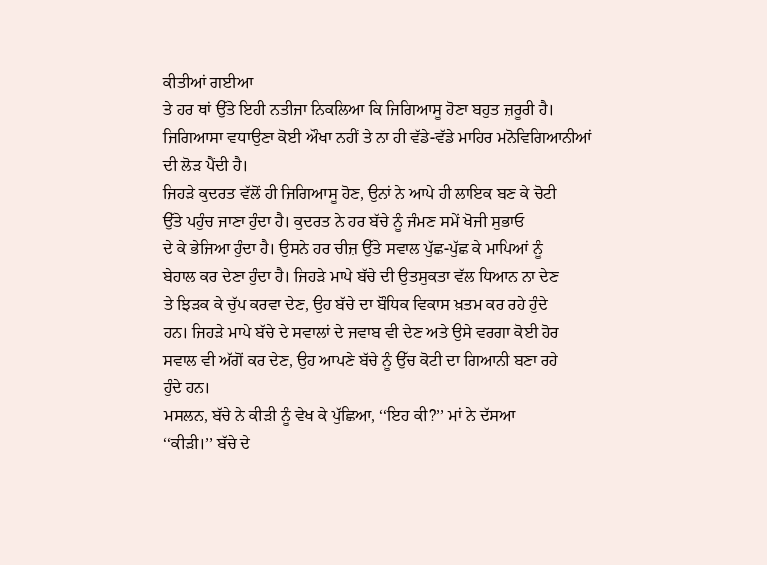ਕੀਤੀਆਂ ਗਈਆ
ਤੇ ਹਰ ਥਾਂ ਉੱਤੇ ਇਹੀ ਨਤੀਜਾ ਨਿਕਲਿਆ ਕਿ ਜਿਗਿਆਸੂ ਹੋਣਾ ਬਹੁਤ ਜ਼ਰੂਰੀ ਹੈ।
ਜਿਗਿਆਸਾ ਵਧਾਉਣਾ ਕੋਈ ਔਖਾ ਨਹੀਂ ਤੇ ਨਾ ਹੀ ਵੱਡੇ-ਵੱਡੇ ਮਾਹਿਰ ਮਨੋਵਿਗਿਆਨੀਆਂ
ਦੀ ਲੋੜ ਪੈਂਦੀ ਹੈ।
ਜਿਹੜੇ ਕੁਦਰਤ ਵੱਲੋਂ ਹੀ ਜਿਗਿਆਸੂ ਹੋਣ, ਉਨਾਂ ਨੇ ਆਪੇ ਹੀ ਲਾਇਕ ਬਣ ਕੇ ਚੋਟੀ
ਉੱਤੇ ਪਹੁੰਚ ਜਾਣਾ ਹੁੰਦਾ ਹੈ। ਕੁਦਰਤ ਨੇ ਹਰ ਬੱਚੇ ਨੂੰ ਜੰਮਣ ਸਮੇਂ ਖੋਜੀ ਸੁਭਾਓ
ਦੇ ਕੇ ਭੇਜਿਆ ਹੁੰਦਾ ਹੈ। ਉਸਨੇ ਹਰ ਚੀਜ਼ ਉੱਤੇ ਸਵਾਲ ਪੁੱਛ-ਪੁੱਛ ਕੇ ਮਾਪਿਆਂ ਨੂੰ
ਬੇਹਾਲ ਕਰ ਦੇਣਾ ਹੁੰਦਾ ਹੈ। ਜਿਹੜੇ ਮਾਪੇ ਬੱਚੇ ਦੀ ਉਤਸੁਕਤਾ ਵੱਲ ਧਿਆਨ ਨਾ ਦੇਣ
ਤੇ ਝਿੜਕ ਕੇ ਚੁੱਪ ਕਰਵਾ ਦੇਣ, ਉਹ ਬੱਚੇ ਦਾ ਬੌਧਿਕ ਵਿਕਾਸ ਖ਼ਤਮ ਕਰ ਰਹੇ ਹੁੰਦੇ
ਹਨ। ਜਿਹੜੇ ਮਾਪੇ ਬੱਚੇ ਦੇ ਸਵਾਲਾਂ ਦੇ ਜਵਾਬ ਵੀ ਦੇਣ ਅਤੇ ਉਸੇ ਵਰਗਾ ਕੋਈ ਹੋਰ
ਸਵਾਲ ਵੀ ਅੱਗੋਂ ਕਰ ਦੇਣ, ਉਹ ਆਪਣੇ ਬੱਚੇ ਨੂੰ ਉੱਚ ਕੋਟੀ ਦਾ ਗਿਆਨੀ ਬਣਾ ਰਹੇ
ਹੁੰਦੇ ਹਨ।
ਮਸਲਨ, ਬੱਚੇ ਨੇ ਕੀੜੀ ਨੂੰ ਵੇਖ ਕੇ ਪੁੱਛਿਆ, ‘‘ਇਹ ਕੀ?’’ ਮਾਂ ਨੇ ਦੱਸਆ
‘‘ਕੀੜੀ।’’ ਬੱਚੇ ਦੇ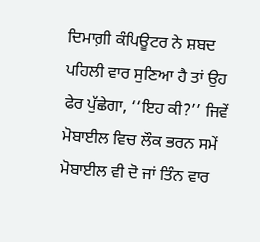ਦਿਮਾਗ਼ੀ ਕੰਪਿਊਟਰ ਨੇ ਸ਼ਬਦ ਪਹਿਲੀ ਵਾਰ ਸੁਣਿਆ ਹੈ ਤਾਂ ਉਹ
ਫੇਰ ਪੁੱਛੇਗਾ, ‘‘ਇਹ ਕੀ?’’ ਜਿਵੇਂ ਮੋਬਾਈਲ ਵਿਚ ਲੌਕ ਭਰਨ ਸਮੇਂ
ਮੋਬਾਈਲ ਵੀ ਦੋ ਜਾਂ ਤਿੰਨ ਵਾਰ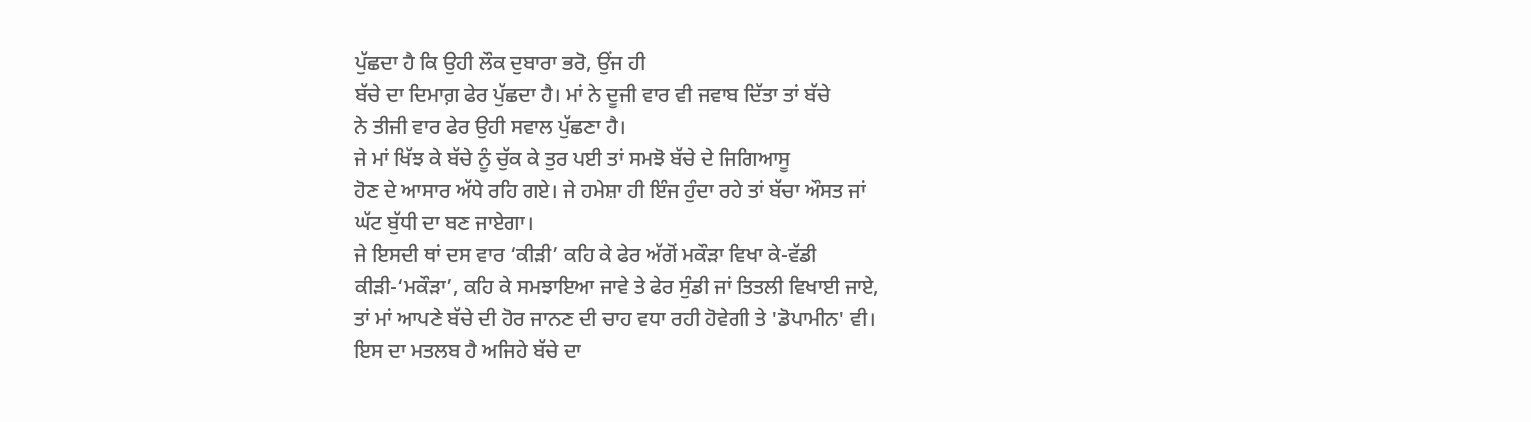ਪੁੱਛਦਾ ਹੈ ਕਿ ਉਹੀ ਲੌਕ ਦੁਬਾਰਾ ਭਰੋ, ਉਂਜ ਹੀ
ਬੱਚੇ ਦਾ ਦਿਮਾਗ਼ ਫੇਰ ਪੁੱਛਦਾ ਹੈ। ਮਾਂ ਨੇ ਦੂਜੀ ਵਾਰ ਵੀ ਜਵਾਬ ਦਿੱਤਾ ਤਾਂ ਬੱਚੇ
ਨੇ ਤੀਜੀ ਵਾਰ ਫੇਰ ਉਹੀ ਸਵਾਲ ਪੁੱਛਣਾ ਹੈ।
ਜੇ ਮਾਂ ਖਿੱਝ ਕੇ ਬੱਚੇ ਨੂੰ ਚੁੱਕ ਕੇ ਤੁਰ ਪਈ ਤਾਂ ਸਮਝੋ ਬੱਚੇ ਦੇ ਜਿਗਿਆਸੂ
ਹੋਣ ਦੇ ਆਸਾਰ ਅੱਧੇ ਰਹਿ ਗਏ। ਜੇ ਹਮੇਸ਼ਾ ਹੀ ਇੰਜ ਹੁੰਦਾ ਰਹੇ ਤਾਂ ਬੱਚਾ ਔਸਤ ਜਾਂ
ਘੱਟ ਬੁੱਧੀ ਦਾ ਬਣ ਜਾਏਗਾ।
ਜੇ ਇਸਦੀ ਥਾਂ ਦਸ ਵਾਰ ‘ਕੀੜੀ’ ਕਹਿ ਕੇ ਫੇਰ ਅੱਗੋਂ ਮਕੌੜਾ ਵਿਖਾ ਕੇ-ਵੱਡੀ
ਕੀੜੀ-‘ਮਕੌੜਾ’, ਕਹਿ ਕੇ ਸਮਝਾਇਆ ਜਾਵੇ ਤੇ ਫੇਰ ਸੁੰਡੀ ਜਾਂ ਤਿਤਲੀ ਵਿਖਾਈ ਜਾਏ,
ਤਾਂ ਮਾਂ ਆਪਣੇ ਬੱਚੇ ਦੀ ਹੋਰ ਜਾਨਣ ਦੀ ਚਾਹ ਵਧਾ ਰਹੀ ਹੋਵੇਗੀ ਤੇ 'ਡੋਪਾਮੀਨ' ਵੀ।
ਇਸ ਦਾ ਮਤਲਬ ਹੈ ਅਜਿਹੇ ਬੱਚੇ ਦਾ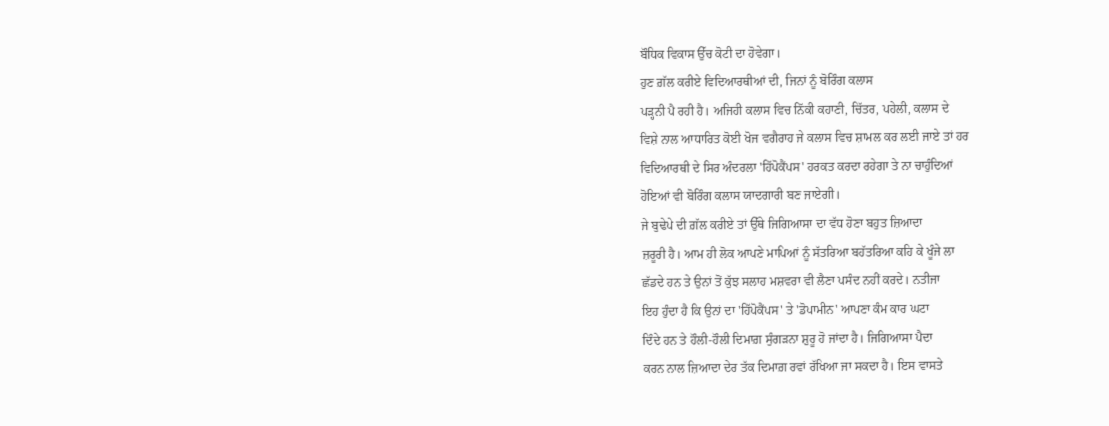ਬੌਧਿਕ ਵਿਕਾਸ ਉੱਚ ਕੋਟੀ ਦਾ ਹੋਵੇਗਾ।
ਹੁਣ ਗ਼ੱਲ ਕਰੀਏ ਵਿਦਿਆਰਥੀਆਂ ਦੀ, ਜਿਨਾਂ ਨੂੰ ਬੋਰਿੰਗ ਕਲਾਸ
ਪੜ੍ਹਨੀ ਪੈ ਰਹੀ ਹੈ। ਅਜਿਹੀ ਕਲਾਸ ਵਿਚ ਨਿੱਕੀ ਕਹਾਣੀ, ਚਿੱਤਰ, ਪਹੇਲੀ, ਕਲਾਸ ਦੇ
ਵਿਸ਼ੇ ਨਾਲ ਆਧਾਰਿਤ ਕੋਈ ਖੋਜ ਵਗੈਰਾਹ ਜੇ ਕਲਾਸ ਵਿਚ ਸ਼ਾਮਲ ਕਰ ਲਈ ਜਾਏ ਤਾਂ ਹਰ
ਵਿਦਿਆਰਥੀ ਦੇ ਸਿਰ ਅੰਦਰਲਾ 'ਹਿੱਪੋਕੈਂਪਸ' ਹਰਕਤ ਕਰਦਾ ਰਹੇਗਾ ਤੇ ਨਾ ਚਾਹੁੰਦਿਆਂ
ਹੋਇਆਂ ਵੀ ਬੋਰਿੰਗ ਕਲਾਸ ਯਾਦਗਾਰੀ ਬਣ ਜਾਏਗੀ।
ਜੇ ਬੁਢੇਪੇ ਦੀ ਗ਼ੱਲ ਕਰੀਏ ਤਾਂ ਉੱਥੇ ਜਿਗਿਆਸਾ ਦਾ ਵੱਧ ਹੋਣਾ ਬਹੁਤ ਜ਼ਿਆਦਾ
ਜ਼ਰੂਰੀ ਹੈ। ਆਮ ਹੀ ਲੋਕ ਆਪਣੇ ਮਾਪਿਆਂ ਨੂੰ ਸੱਤਰਿਆ ਬਹੱਤਰਿਆ ਕਹਿ ਕੇ ਖੂੰਜੇ ਲਾ
ਛੱਡਦੇ ਹਨ ਤੇ ਉਨਾਂ ਤੋਂ ਕੁੱਝ ਸਲਾਹ ਮਸ਼ਵਰਾ ਵੀ ਲੈਣਾ ਪਸੰਦ ਨਹੀਂ ਕਰਦੇ। ਨਤੀਜਾ
ਇਹ ਹੁੰਦਾ ਹੈ ਕਿ ਉਨਾਂ ਦਾ 'ਹਿੱਪੋਕੈਂਪਸ' ਤੇ 'ਡੋਪਾਮੀਨ' ਆਪਣਾ ਕੰਮ ਕਾਰ ਘਟਾ
ਦਿੰਦੇ ਹਨ ਤੇ ਹੌਲੀ-ਹੌਲੀ ਦਿਮਾਗ਼ ਸੁੰਗੜਨਾ ਸ਼ੁਰੂ ਹੋ ਜਾਂਦਾ ਹੈ। ਜਿਗਿਆਸਾ ਪੈਦਾ
ਕਰਨ ਨਾਲ ਜ਼ਿਆਦਾ ਦੇਰ ਤੱਕ ਦਿਮਾਗ਼ ਰਵਾਂ ਰੱਖਿਆ ਜਾ ਸਕਦਾ ਹੈ। ਇਸ ਵਾਸਤੇ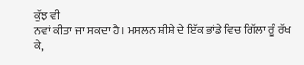ਕੁੱਝ ਵੀ
ਨਵਾਂ ਕੀਤਾ ਜਾ ਸਕਦਾ ਹੈ। ਮਸਲਨ ਸ਼ੀਸ਼ੇ ਦੇ ਇੱਕ ਭਾਂਡੇ ਵਿਚ ਗਿੱਲਾ ਰੂੰ ਰੱਖ ਕੇ,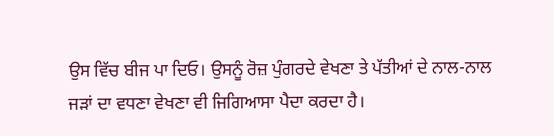ਉਸ ਵਿੱਚ ਬੀਜ ਪਾ ਦਿਓ। ਉਸਨੂੰ ਰੋਜ਼ ਪੁੰਗਰਦੇ ਵੇਖਣਾ ਤੇ ਪੱਤੀਆਂ ਦੇ ਨਾਲ-ਨਾਲ
ਜੜਾਂ ਦਾ ਵਧਣਾ ਵੇਖਣਾ ਵੀ ਜਿਗਿਆਸਾ ਪੈਦਾ ਕਰਦਾ ਹੈ।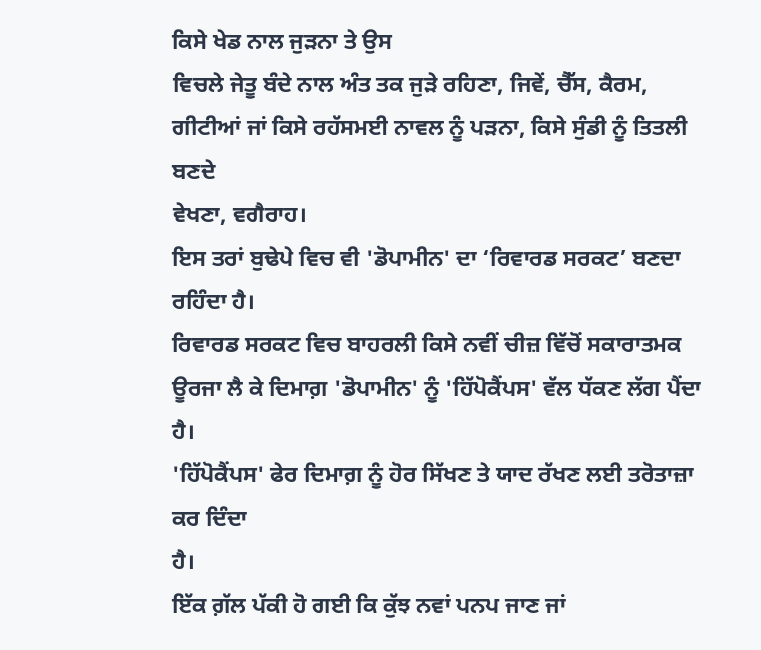ਕਿਸੇ ਖੇਡ ਨਾਲ ਜੁੜਨਾ ਤੇ ਉਸ
ਵਿਚਲੇ ਜੇਤੂ ਬੰਦੇ ਨਾਲ ਅੰਤ ਤਕ ਜੁੜੇ ਰਹਿਣਾ, ਜਿਵੇਂ, ਚੈੱਸ, ਕੈਰਮ,
ਗੀਟੀਆਂ ਜਾਂ ਕਿਸੇ ਰਹੱਸਮਈ ਨਾਵਲ ਨੂੰ ਪੜਨਾ, ਕਿਸੇ ਸੁੰਡੀ ਨੂੰ ਤਿਤਲੀ ਬਣਦੇ
ਵੇਖਣਾ, ਵਗੈਰਾਹ।
ਇਸ ਤਰਾਂ ਬੁਢੇਪੇ ਵਿਚ ਵੀ 'ਡੋਪਾਮੀਨ' ਦਾ ‘ਰਿਵਾਰਡ ਸਰਕਟ’ ਬਣਦਾ ਰਹਿੰਦਾ ਹੈ।
ਰਿਵਾਰਡ ਸਰਕਟ ਵਿਚ ਬਾਹਰਲੀ ਕਿਸੇ ਨਵੀਂ ਚੀਜ਼ ਵਿੱਚੋਂ ਸਕਾਰਾਤਮਕ
ਊਰਜਾ ਲੈ ਕੇ ਦਿਮਾਗ਼ 'ਡੋਪਾਮੀਨ' ਨੂੰ 'ਹਿੱਪੋਕੈਂਪਸ' ਵੱਲ ਧੱਕਣ ਲੱਗ ਪੈਂਦਾ ਹੈ।
'ਹਿੱਪੋਕੈਂਪਸ' ਫੇਰ ਦਿਮਾਗ਼ ਨੂੰ ਹੋਰ ਸਿੱਖਣ ਤੇ ਯਾਦ ਰੱਖਣ ਲਈ ਤਰੋਤਾਜ਼ਾ ਕਰ ਦਿੰਦਾ
ਹੈ।
ਇੱਕ ਗ਼ੱਲ ਪੱਕੀ ਹੋ ਗਈ ਕਿ ਕੁੱਝ ਨਵਾਂ ਪਨਪ ਜਾਣ ਜਾਂ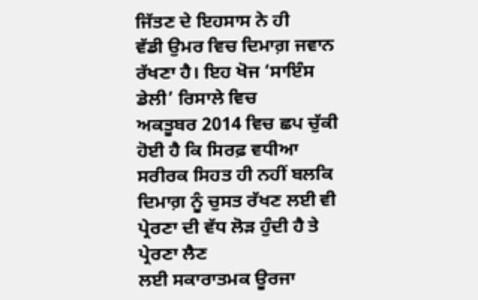ਜਿੱਤਣ ਦੇ ਇਹਸਾਸ ਨੇ ਹੀ
ਵੱਡੀ ਉਮਰ ਵਿਚ ਦਿਮਾਗ਼ ਜਵਾਨ ਰੱਖਣਾ ਹੈ। ਇਹ ਖੋਜ ‘ਸਾਇੰਸ ਡੇਲੀ’ ਰਿਸਾਲੇ ਵਿਚ
ਅਕਤੂਬਰ 2014 ਵਿਚ ਛਪ ਚੁੱਕੀ ਹੋਈ ਹੈ ਕਿ ਸਿਰਫ਼ ਵਧੀਆ ਸਰੀਰਕ ਸਿਹਤ ਹੀ ਨਹੀਂ ਬਲਕਿ
ਦਿਮਾਗ਼ ਨੂੰ ਚੁਸਤ ਰੱਖਣ ਲਈ ਵੀ ਪ੍ਰੇਰਣਾ ਦੀ ਵੱਧ ਲੋੜ ਹੁੰਦੀ ਹੈ ਤੇ ਪ੍ਰੇਰਣਾ ਲੈਣ
ਲਈ ਸਕਾਰਾਤਮਕ ਊਰਜਾ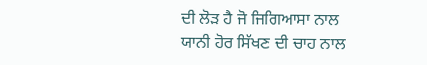ਦੀ ਲੋੜ ਹੈ ਜੋ ਜਿਗਿਆਸਾ ਨਾਲ ਯਾਨੀ ਹੋਰ ਸਿੱਖਣ ਦੀ ਚਾਹ ਨਾਲ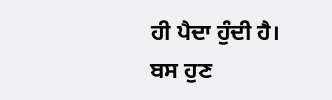ਹੀ ਪੈਦਾ ਹੁੰਦੀ ਹੈ।
ਬਸ ਹੁਣ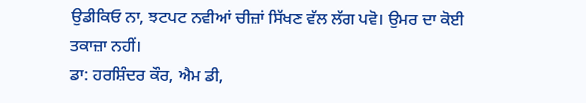ਉਡੀਕਿਓ ਨਾ, ਝਟਪਟ ਨਵੀਆਂ ਚੀਜ਼ਾਂ ਸਿੱਖਣ ਵੱਲ ਲੱਗ ਪਵੋ। ਉਮਰ ਦਾ ਕੋਈ
ਤਕਾਜ਼ਾ ਨਹੀਂ।
ਡਾ: ਹਰਸ਼ਿੰਦਰ ਕੌਰ, ਐਮ ਡੀ,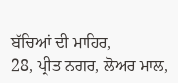ਬੱਚਿਆਂ ਦੀ ਮਾਹਿਰ,
28, ਪ੍ਰੀਤ ਨਗਰ, ਲੋਅਰ ਮਾਲ,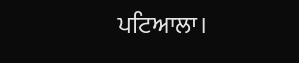ਪਟਿਆਲਾ।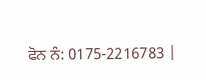ਫੋਨ ਨੰ: 0175-2216783 |